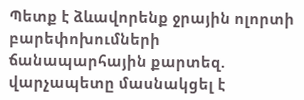Պետք է ձևավորենք ջրային ոլորտի բարեփոխումների ճանապարհային քարտեզ. վարչապետը մասնակցել է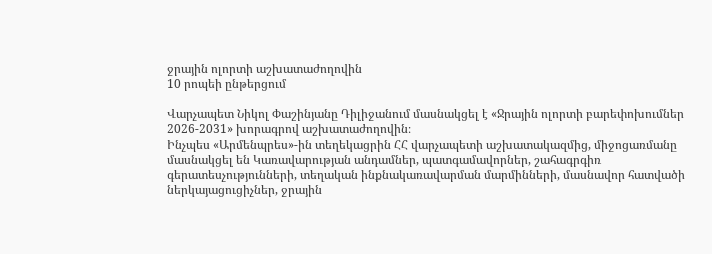ջրային ոլորտի աշխատաժողովին
10 րոպեի ընթերցում

Վարչապետ Նիկոլ Փաշինյանը Դիլիջանում մասնակցել է «Ջրային ոլորտի բարեփոխումներ 2026-2031» խորագրով աշխատաժողովին։
Ինչպես «Արմենպրես»-ին տեղեկացրին ՀՀ վարչապետի աշխատակազմից, միջոցառմանը մասնակցել են Կառավարության անդամներ, պատգամավորներ, շահագրգիռ գերատեսչությունների, տեղական ինքնակառավարման մարմինների, մասնավոր հատվածի ներկայացուցիչներ, ջրային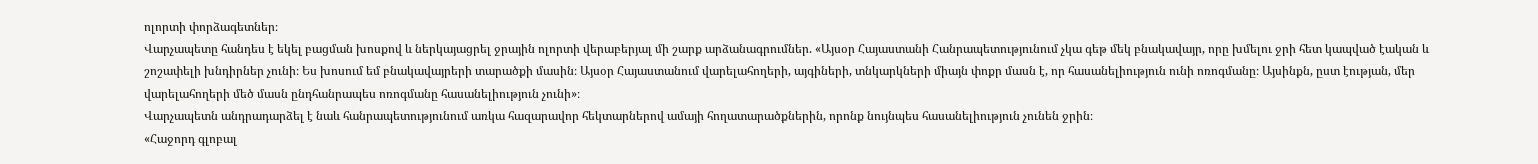ոլորտի փորձագետներ։
Վարչապետը հանդես է եկել բացման խոսքով և ներկայացրել ջրային ոլորտի վերաբերյալ մի շարք արձանագրումներ. «Այսօր Հայաստանի Հանրապետությունում չկա գեթ մեկ բնակավայր, որը խմելու ջրի հետ կապված էական և շոշափելի խնդիրներ չունի։ Ես խոսում եմ բնակավայրերի տարածքի մասին։ Այսօր Հայաստանում վարելահողերի, այգիների, տնկարկների միայն փոքր մասն է, որ հասանելիություն ունի ոռոգմանը։ Այսինքն, ըստ էության, մեր վարելահողերի մեծ մասն ընդհանրապես ոռոգմանը հասանելիություն չունի»։
Վարչապետն անդրադարձել է նաև հանրապետությունում առկա հազարավոր հեկտարներով ամայի հողատարածքներին, որոնք նույնպես հասանելիություն չունեն ջրին։
«Հաջորդ գլոբալ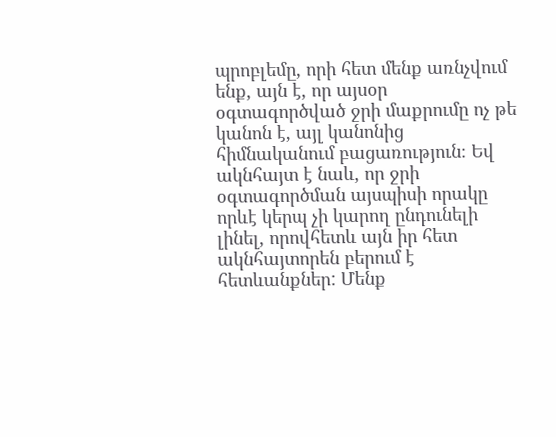պրոբլեմը, որի հետ մենք առնչվում ենք, այն է, որ այսօր օգտագործված ջրի մաքրումը ոչ թե կանոն է, այլ կանոնից հիմնականում բացառություն։ Եվ ակնհայտ է նաև, որ ջրի օգտագործման այսպիսի որակը որևէ կերպ չի կարող ընդունելի լինել, որովհետև այն իր հետ ակնհայտորեն բերում է հետևանքներ: Մենք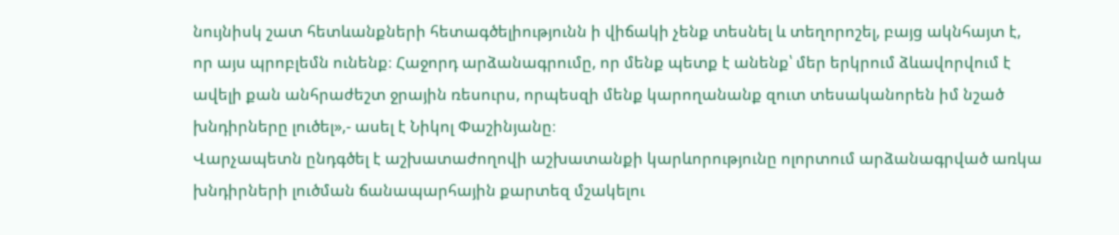նույնիսկ շատ հետևանքների հետագծելիությունն ի վիճակի չենք տեսնել և տեղորոշել, բայց ակնհայտ է, որ այս պրոբլեմն ունենք։ Հաջորդ արձանագրումը, որ մենք պետք է անենք՝ մեր երկրում ձևավորվում է ավելի քան անհրաժեշտ ջրային ռեսուրս, որպեսզի մենք կարողանանք զուտ տեսականորեն իմ նշած խնդիրները լուծել»,- ասել է Նիկոլ Փաշինյանը։
Վարչապետն ընդգծել է աշխատաժողովի աշխատանքի կարևորությունը ոլորտում արձանագրված առկա խնդիրների լուծման ճանապարհային քարտեզ մշակելու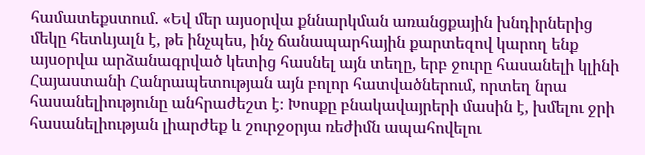համատեքստում. «Եվ մեր այսօրվա քննարկման առանցքային խնդիրներից մեկը հետևյալն է, թե ինչպես, ինչ ճանապարհային քարտեզով կարող ենք այսօրվա արձանագրված կետից հասնել այն տեղը, երբ ջուրը հասանելի կլինի Հայաստանի Հանրապետության այն բոլոր հատվածներում, որտեղ նրա հասանելիությունը անհրաժեշտ է։ Խոսքը բնակավայրերի մասին է, խմելու ջրի հասանելիության լիարժեք և շուրջօրյա ռեժիմն ապահովելու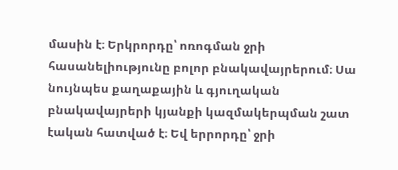մասին է։ Երկրորդը՝ ոռոգման ջրի հասանելիությունը բոլոր բնակավայրերում։ Սա նույնպես քաղաքային և գյուղական բնակավայրերի կյանքի կազմակերպման շատ էական հատված է։ Եվ երրորդը՝ ջրի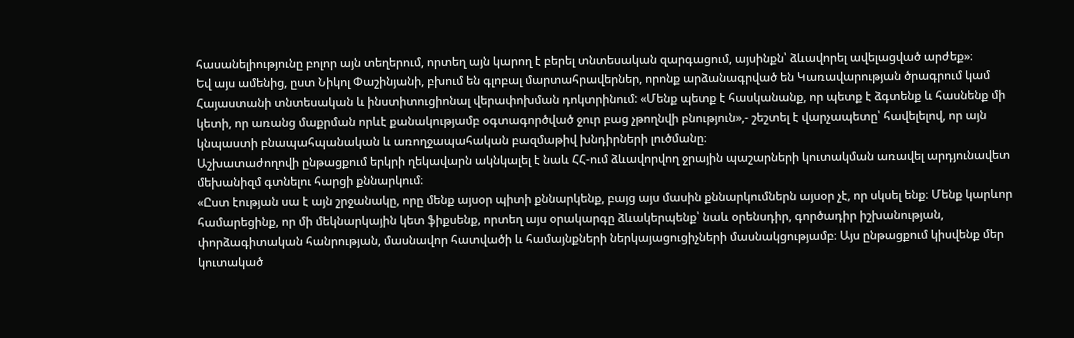հասանելիությունը բոլոր այն տեղերում, որտեղ այն կարող է բերել տնտեսական զարգացում, այսինքն՝ ձևավորել ավելացված արժեք»։
Եվ այս ամենից, ըստ Նիկոլ Փաշինյանի, բխում են գլոբալ մարտահրավերներ, որոնք արձանագրված են Կառավարության ծրագրում կամ Հայաստանի տնտեսական և ինստիտուցիոնալ վերափոխման դոկտրինում: «Մենք պետք է հասկանանք, որ պետք է ձգտենք և հասնենք մի կետի, որ առանց մաքրման որևէ քանակությամբ օգտագործված ջուր բաց չթողնվի բնություն»,- շեշտել է վարչապետը՝ հավելելով, որ այն կնպաստի բնապահպանական և առողջապահական բազմաթիվ խնդիրների լուծմանը։
Աշխատաժողովի ընթացքում երկրի ղեկավարն ակնկալել է նաև ՀՀ-ում ձևավորվող ջրային պաշարների կուտակման առավել արդյունավետ մեխանիզմ գտնելու հարցի քննարկում։
«Ըստ էության սա է այն շրջանակը, որը մենք այսօր պիտի քննարկենք, բայց այս մասին քննարկումներն այսօր չէ, որ սկսել ենք։ Մենք կարևոր համարեցինք, որ մի մեկնարկային կետ ֆիքսենք, որտեղ այս օրակարգը ձևակերպենք՝ նաև օրենսդիր, գործադիր իշխանության, փորձագիտական հանրության, մասնավոր հատվածի և համայնքների ներկայացուցիչների մասնակցությամբ։ Այս ընթացքում կիսվենք մեր կուտակած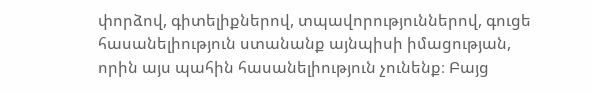փորձով, գիտելիքներով, տպավորություններով, գուցե հասանելիություն ստանանք այնպիսի իմացության, որին այս պահին հասանելիություն չունենք։ Բայց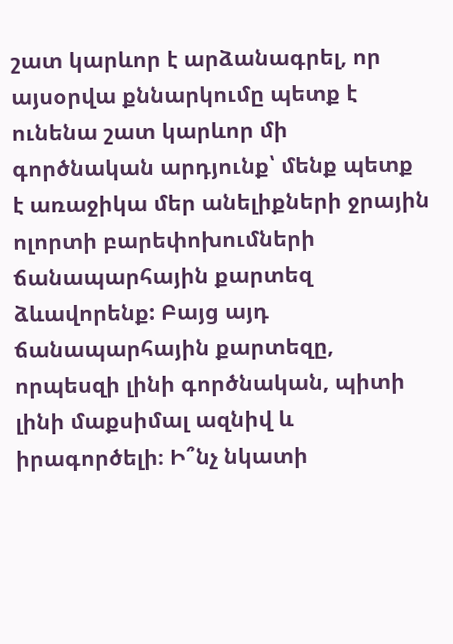շատ կարևոր է արձանագրել, որ այսօրվա քննարկումը պետք է ունենա շատ կարևոր մի գործնական արդյունք՝ մենք պետք է առաջիկա մեր անելիքների ջրային ոլորտի բարեփոխումների ճանապարհային քարտեզ ձևավորենք: Բայց այդ ճանապարհային քարտեզը, որպեսզի լինի գործնական, պիտի լինի մաքսիմալ ազնիվ և իրագործելի։ Ի՞նչ նկատի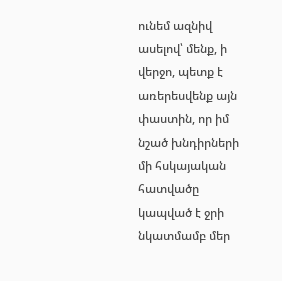ունեմ ազնիվ ասելով՝ մենք, ի վերջո, պետք է առերեսվենք այն փաստին, որ իմ նշած խնդիրների մի հսկայական հատվածը կապված է ջրի նկատմամբ մեր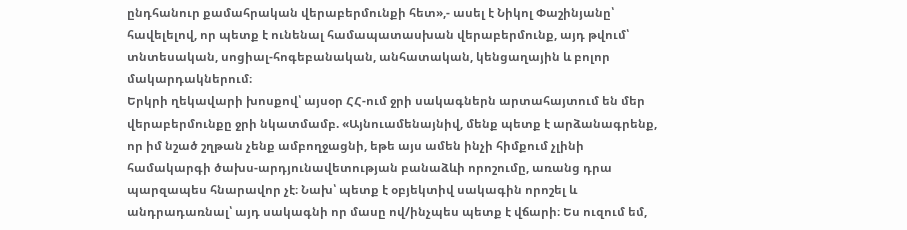ընդհանուր քամահրական վերաբերմունքի հետ»,- ասել է Նիկոլ Փաշինյանը՝ հավելելով, որ պետք է ունենալ համապատասխան վերաբերմունք, այդ թվում՝ տնտեսական, սոցիալ-հոգեբանական, անհատական, կենցաղային և բոլոր մակարդակներում։
Երկրի ղեկավարի խոսքով՝ այսօր ՀՀ-ում ջրի սակագներն արտահայտում են մեր վերաբերմունքը ջրի նկատմամբ. «Այնուամենայնիվ, մենք պետք է արձանագրենք, որ իմ նշած շղթան չենք ամբողջացնի, եթե այս ամեն ինչի հիմքում չլինի համակարգի ծախս-արդյունավետության բանաձևի որոշումը, առանց դրա պարզապես հնարավոր չէ։ Նախ՝ պետք է օբյեկտիվ սակագին որոշել և անդրադառնալ՝ այդ սակագնի որ մասը ով/ինչպես պետք է վճարի։ Ես ուզում եմ,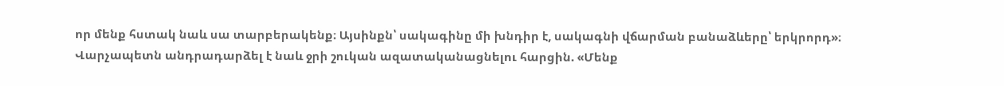որ մենք հստակ նաև սա տարբերակենք։ Այսինքն՝ սակագինը մի խնդիր է, սակագնի վճարման բանաձևերը՝ երկրորդ»։
Վարչապետն անդրադարձել է նաև ջրի շուկան ազատականացնելու հարցին. «Մենք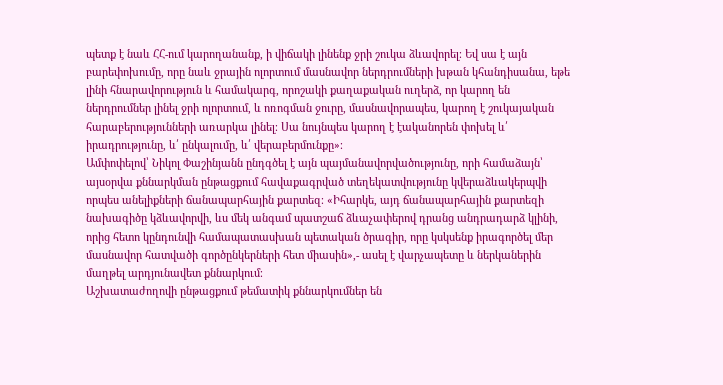պետք է նաև ՀՀ-ում կարողանանք, ի վիճակի լինենք ջրի շուկա ձևավորել։ Եվ սա է այն բարեփոխումը, որը նաև ջրային ոլորտում մասնավոր ներդրումների խթան կհանդիսանա, եթե լինի հնարավորություն և համակարգ, որոշակի քաղաքական ուղերձ, որ կարող են ներդրումներ լինել ջրի ոլորտում, և ոռոգման ջուրը, մասնավորապես, կարող է շուկայական հարաբերությունների առարկա լինել։ Սա նույնպես կարող է էականորեն փոխել և՛ իրադրությունը, և՛ ընկալումը, և՛ վերաբերմունքը»։
Ամփոփելով՝ Նիկոլ Փաշինյանն ընդգծել է այն պայմանավորվածությունը, որի համաձայն՝ այսօրվա քննարկման ընթացքում հավաքագրված տեղեկատվությունը կվերաձևակերպվի որպես անելիքների ճանապարհային քարտեզ։ «Իհարկե, այդ ճանապարհային քարտեզի նախագիծը կձևավորվի, ևս մեկ անգամ պատշաճ ձևաչափերով դրանց անդրադարձ կլինի, որից հետո կընդունվի համապատասխան պետական ծրագիր, որը կսկսենք իրագործել մեր մասնավոր հատվածի գործընկերների հետ միասին»,- ասել է վարչապետը և ներկաներին մաղթել արդյունավետ քննարկում։
Աշխատաժողովի ընթացքում թեմատիկ քննարկումներ են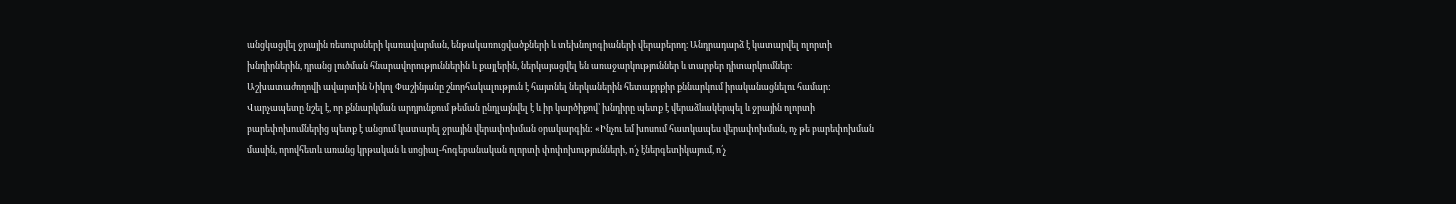անցկացվել ջրային ռեսուրսների կառավարման, ենթակառուցվածքների և տեխնոլոգիաների վերաբերող։ Անդրադարձ է կատարվել ոլորտի խնդիրներին, դրանց լուծման հնարավորություններին և քայլերին, ներկայացվել են առաջարկություններ և տարբեր դիտարկումներ։
Աշխատաժողովի ավարտին Նիկոլ Փաշինյանը շնորհակալություն է հայտնել ներկաներին հետաքրքիր քննարկում իրականացնելու համար:
Վարչապետը նշել է, որ քննարկման արդյունքում թեման ընդլայնվել է և իր կարծիքով՝ խնդիրը պետք է վերաձևակերպել և ջրային ոլորտի բարեփոխումներից պետք է անցում կատարել ջրային վերափոխման օրակարգին: «Ինչու եմ խոսում հատկապես վերափոխման, ոչ թե բարեփոխման մասին, որովհետև առանց կրթական և սոցիալ-հոգեբանական ոլորտի փոփոխությունների, ո՛չ էներգետիկայում, ո՛չ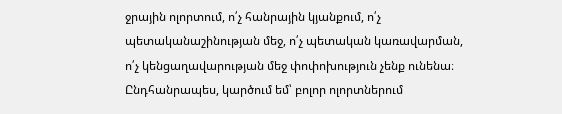ջրային ոլորտում, ո՛չ հանրային կյանքում, ո՛չ պետականաշինության մեջ, ո՛չ պետական կառավարման, ո՛չ կենցաղավարության մեջ փոփոխություն չենք ունենա։ Ընդհանրապես, կարծում եմ՝ բոլոր ոլորտներում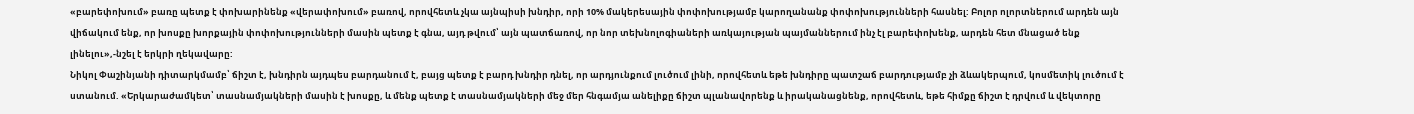«բարեփոխում» բառը պետք է փոխարինենք «վերափոխում» բառով, որովհետև չկա այնպիսի խնդիր, որի 10% մակերեսային փոփոխությամբ կարողանանք փոփոխությունների հասնել: Բոլոր ոլորտներում արդեն այն վիճակում ենք, որ խոսքը խորքային փոփոխությունների մասին պետք է գնա, այդ թվում՝ այն պատճառով, որ նոր տեխնոլոգիաների առկայության պայմաններում ինչ էլ բարեփոխենք, արդեն հետ մնացած ենք լինելու»,-նշել է երկրի ղեկավարը:
Նիկոլ Փաշինյանի դիտարկմամբ՝ ճիշտ է, խնդիրն այդպես բարդանում է, բայց պետք է բարդ խնդիր դնել, որ արդյունքում լուծում լինի, որովհետև եթե խնդիրը պատշաճ բարդությամբ չի ձևակերպում, կոսմետիկ լուծում է ստանում. «Երկարաժամկետ՝ տասնամյակների մասին է խոսքը, և մենք պետք է տասնամյակների մեջ մեր հնգամյա անելիքը ճիշտ պլանավորենք և իրականացնենք, որովհետև, եթե հիմքը ճիշտ է դրվում և վեկտորը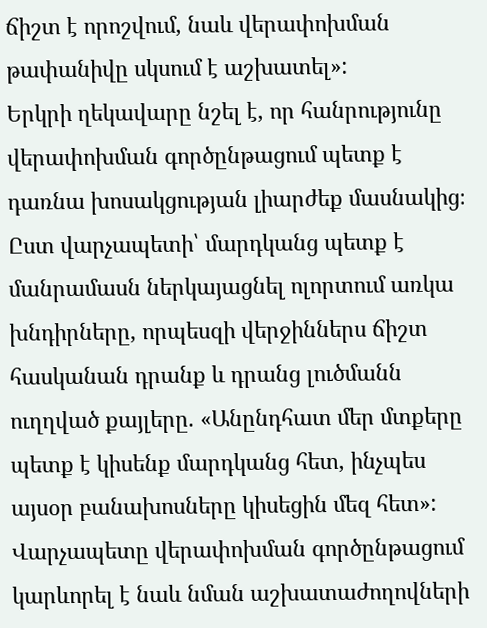ճիշտ է որոշվում, նաև վերափոխման թափանիվը սկսում է աշխատել»:
Երկրի ղեկավարը նշել է, որ հանրությունը վերափոխման գործընթացում պետք է դառնա խոսակցության լիարժեք մասնակից։ Ըստ վարչապետի՝ մարդկանց պետք է մանրամասն ներկայացնել ոլորտում առկա խնդիրները, որպեսզի վերջիններս ճիշտ հասկանան դրանք և դրանց լուծմանն ուղղված քայլերը. «Անընդհատ մեր մտքերը պետք է կիսենք մարդկանց հետ, ինչպես այսօր բանախոսները կիսեցին մեզ հետ»:
Վարչապետը վերափոխման գործընթացում կարևորել է նաև նման աշխատաժողովների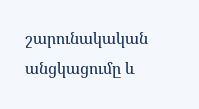շարունակական անցկացումը և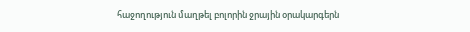հաջողություն մաղթել բոլորին ջրային օրակարգերն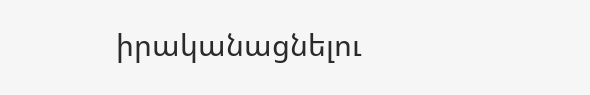իրականացնելու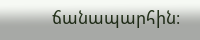ճանապարհին։